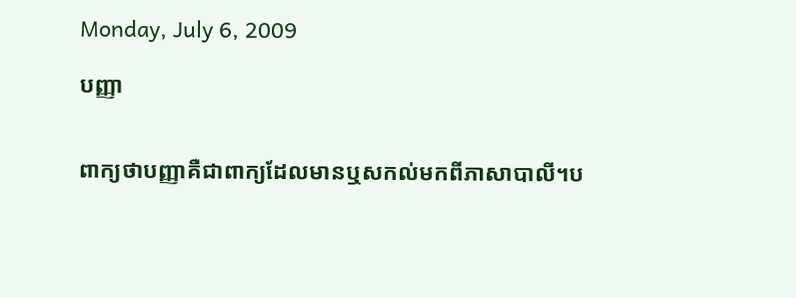Monday, July 6, 2009

បញ្ញា


ពាក្យថាបញ្ញាគឺជាពាក្យដែលមានឬសកល់មកពីភាសាបាលី។ប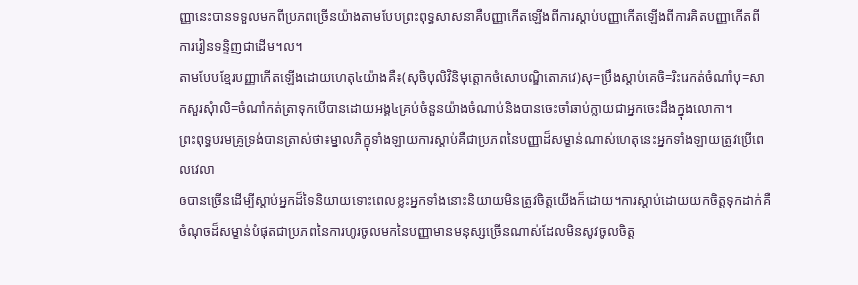ញ្ញានេះបានទទួលមកពីប្រភពច្រើនយ៉ាងតាមបែបព្រះពុទ្ធសាសនាគឺបញ្ញាកើតឡើងពីការស្តាប់បញ្ញាកើតឡើងពីការគិតបញ្ញាកើតពីការរៀនទន្ទិញជាដើម។ល។
តាមបែបខ្មែរបញ្ញាកើតឡើងដោយហេតុ៤យ៉ាងគឺ៖(សុចិបុលិវិនិមុត្តោកថំសោបណ្ឌិតោភវេ)សុ=ប្រឹងស្តាប់គេចិ=រិះរេកត់ចំណាំបុ=សាកសួរសុំាលិ=ចំណាំកត់ត្រាទុកបើបានដោយអង្គ៤គ្រប់ចំនួនយ៉ាងចំណាប់និងបានចេះចាំឆាប់ក្លាយជាអ្នកចេះដឹងក្នុងលោកា។
ព្រះពុទ្ធបរមគ្រូទ្រង់បានត្រាស់ថា៖ម្នាលភិក្ខុទាំងឡាយការស្តាប់គឺជាប្រភពនៃបញ្ញាដ៏សម្ខាន់ណាស់ហេតុនេះអ្នកទាំងឡាយត្រូវប្រើពេលវេលា
ឲបានច្រើនដើម្បីស្តាប់អ្នកដ៏ទៃនិយាយទោះពេលខ្លះអ្នកទាំងនោះនិយាយមិនត្រូវចិត្តយើងក៏ដោយ។ការស្តាប់ដោយយកចិត្តទុកដាក់គឺចំណុចដ៏សម្ខាន់បំផុតជាប្រភពនៃការហូរចូលមកនៃបញ្ញាមានមនុស្សច្រើនណាស់ដែលមិនសូវចូលចិត្ត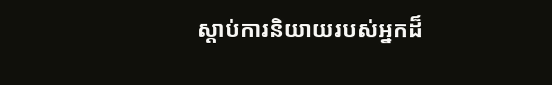ស្តាប់ការនិយាយរបស់អ្នកដ៏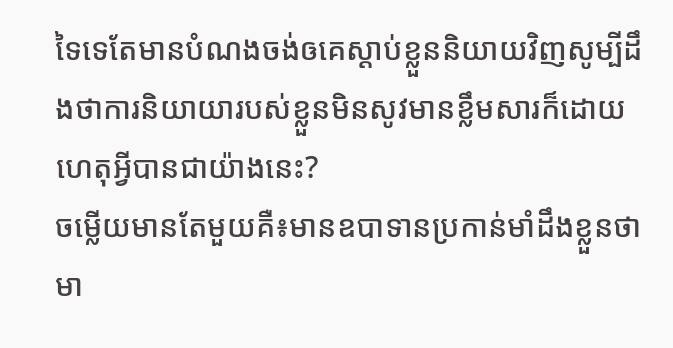ទៃទេតែមានបំណងចង់ឲគេស្តាប់ខ្លួននិយាយវិញសូម្បីដឹងថាការនិយាយារបស់ខ្លួនមិនសូវមានខ្លឹមសារក៏ដោយហេតុអ្វីបានជាយ៉ាងនេះ?
ចម្លើយមានតែមួយគឺ៖មានឧបាទានប្រកាន់មាំដឹងខ្លួនថាមា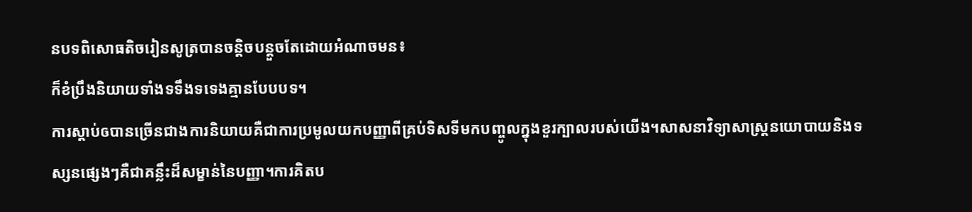នបទពិសោធតិចរៀនសូត្របានចន្តិចបន្តួចតែដោយអំណាចមន៖
ក៏ខំប្រឹងនិយាយទាំងទទឹងទទេងគ្មានបែបបទ។
ការស្តាប់ឲបានច្រើនជាងការនិយាយគឺជាការប្រមូលយកបញ្ញាពីគ្រប់ទិសទីមកបញ្ចូលក្នុងខួរក្បាលរបស់យើង។សាសនាវិទ្យាសាស្រ្តនយោបាយនិងទស្សនផ្សេងៗគឺជាគន្លឹះដ៏សម្ខាន់នៃបញ្ញា។ការគិតប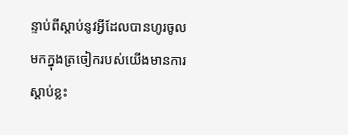ន្ទាប់ពីស្តាប់នូវអ្វីដែលបានហូរចូលមកក្នុងត្រចៀករបស់យើងមានការស្តាប់ខ្លះ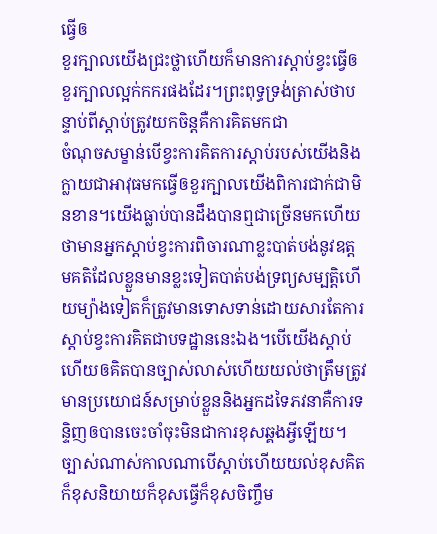ធ្វើឲ
ខួរក្បាលយើងជ្រះថ្លាហើយក៏មានការស្តាប់ខ្វះធ្វើឲខួរក្បាលល្អក់កករផងដែរ។ព្រះពុទ្ធទ្រង់ត្រាស់ថាបន្ទាប់ពីស្តាប់ត្រូវយកចិន្តគឺការគិតមកជា
ចំណុចសម្ខាន់បើខ្វះការគិតការស្តាប់របស់យើងនិងក្លាយជាអាវុធមកធ្វើឲខួរក្បាលយើងពិការជាក់ជាមិនខាន។យើងធ្លាប់បានដឹងបានឮជាច្រើនមកហើយថាមានអ្នកស្តាប់ខ្វះការពិចារណាខ្លះបាត់បង់នូវឧត្តមគតិដែលខ្លួនមានខ្លះទៀតបាត់បង់ទ្រព្យសម្បត្តិហើយម្យ៉ាងទៀតក៏ត្រូវមានទោសទាន់ដោយសារតែការស្តាប់ខ្វះការគិតជាបទដ្ឋាននេះឯង។បើយើងស្តាប់ហើយឲគិតបានច្បាស់លាស់ហើយយល់ថាត្រឹមត្រូវមានប្រយោជន៍សម្រាប់ខ្លួននិងអ្នកដទៃភវនាគឺការទន្ទិញឲបានចេះចាំចុះមិនជាការខុសឆ្គងអ្វីឡើយ។ច្បាស់ណាស់កាលណាបើស្តាប់ហើយយល់ខុសគិតក៏ខុសនិយាយក៏ខុសធ្វើក៏ខុសចិញ្ចឹម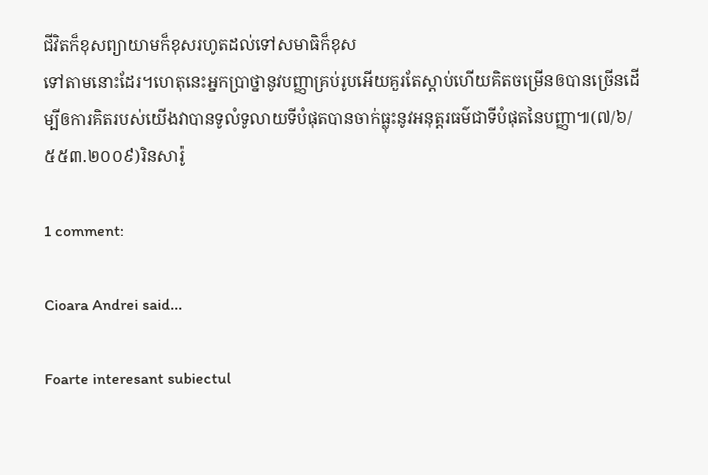ជីវិតក៏ខុសព្យាយាមក៏ខុសរហូតដល់ទៅសមាធិក៏ខុស
ទៅតាមនោះដែរ។ហេតុនេះអ្នកប្រាថ្នានូវបញ្ញាគ្រប់រូបអើយគួរតែស្តាប់ហើយគិតចម្រើនឲបានច្រើនដើម្បីឲការគិតរបស់យើងវាបានទូលំទូលាយទីបំផុតបានចាក់ធ្លុះនូវអនុត្តរធម៌ជាទីបំផុតនៃបញ្ញា៕(៧/៦/៥៥៣.២០០៩)រិនសារ៉ូ

1 comment:

Cioara Andrei said...

Foarte interesant subiectul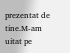prezentat de tine.M-am uitat pe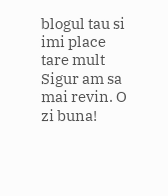blogul tau si imi place tare mult
Sigur am sa mai revin. O zi buna!